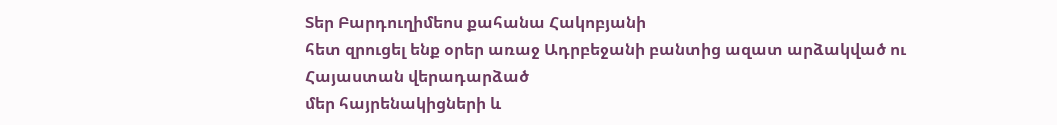Տեր Բարդուղիմեոս քահանա Հակոբյանի
հետ զրուցել ենք օրեր առաջ Ադրբեջանի բանտից ազատ արձակված ու Հայաստան վերադարձած
մեր հայրենակիցների և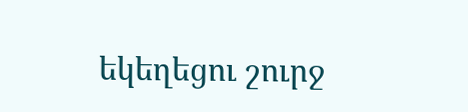եկեղեցու շուրջ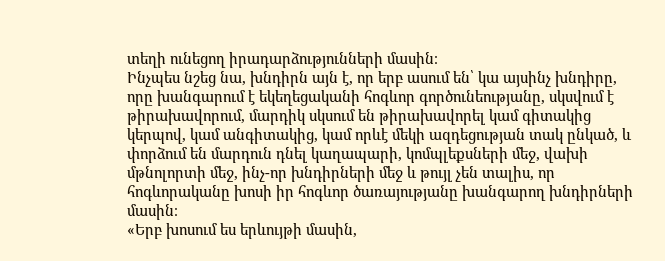տեղի ունեցող իրադարձությունների մասին։
Ինչպես նշեց նա, խնդիրն այն է, որ երբ ասում են՝ կա այսինչ խնդիրը, որը խանգարում է եկեղեցականի հոգևոր գործունեությանը, սկսվում է թիրախավորում, մարդիկ սկսում են թիրախավորել կամ գիտակից կերպով, կամ անգիտակից, կամ որևէ մեկի ազդեցության տակ ընկած, և փորձում են մարդուն դնել կաղապարի, կոմպլեքսների մեջ, վախի մթնոլորտի մեջ, ինչ-որ խնդիրների մեջ և թույլ չեն տալիս, որ հոգևորականը խոսի իր հոգևոր ծառայությանը խանգարող խնդիրների մասին։
«Երբ խոսում ես երևույթի մասին,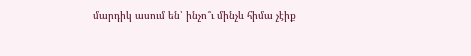մարդիկ ասում են՝ ինչո՞ւ մինչև հիմա չէիք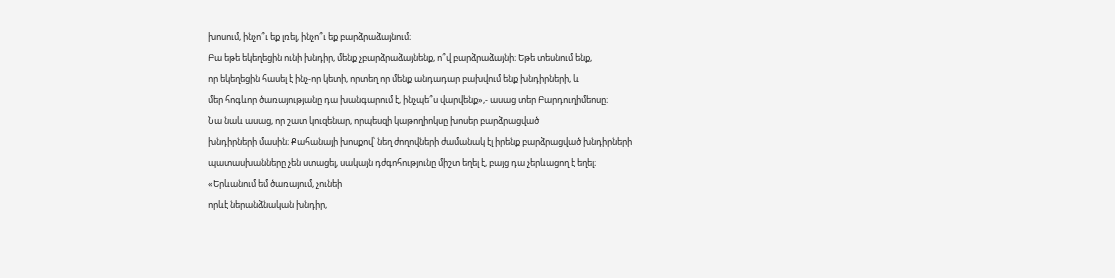խոսում, ինչո՞ւ եք լռել, ինչո՞ւ եք բարձրաձայնում։
Բա եթե եկեղեցին ունի խնդիր, մենք չբարձրաձայնենք, ո՞վ բարձրաձայնի։ Եթե տեսնում ենք,
որ եկեղեցին հասել է ինչ-որ կետի, որտեղ որ մենք անդադար բախվում ենք խնդիրների, և
մեր հոգևոր ծառայությանը դա խանգարում է, ինչպե՞ս վարվենք»,- ասաց տեր Բարդուղիմեոսը։
Նա նաև ասաց, որ շատ կուզենար, որպեսզի կաթողիոկսը խոսեր բարձրացված
խնդիրների մասին։ Քահանայի խոսքով՝ նեղ ժողովների ժամանակ էլ իրենք բարձրացված խնդիրների
պատասխանները չեն ստացել, սակայն դժգոհությունը միշտ եղել է, բայց դա չերևացող է եղել։
«Երևանում եմ ծառայում, չունեի
որևէ ներանձնական խնդիր,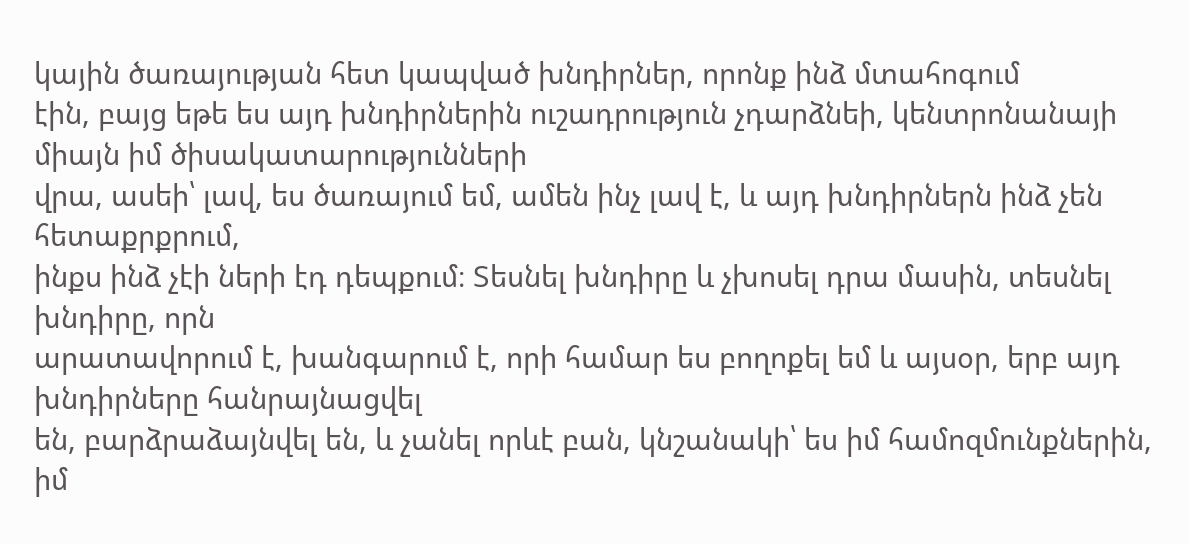կային ծառայության հետ կապված խնդիրներ, որոնք ինձ մտահոգում
էին, բայց եթե ես այդ խնդիրներին ուշադրություն չդարձնեի, կենտրոնանայի միայն իմ ծիսակատարությունների
վրա, ասեի՝ լավ, ես ծառայում եմ, ամեն ինչ լավ է, և այդ խնդիրներն ինձ չեն հետաքրքրում,
ինքս ինձ չէի ների էդ դեպքում։ Տեսնել խնդիրը և չխոսել դրա մասին, տեսնել խնդիրը, որն
արատավորում է, խանգարում է, որի համար ես բողոքել եմ և այսօր, երբ այդ խնդիրները հանրայնացվել
են, բարձրաձայնվել են, և չանել որևէ բան, կնշանակի՝ ես իմ համոզմունքներին, իմ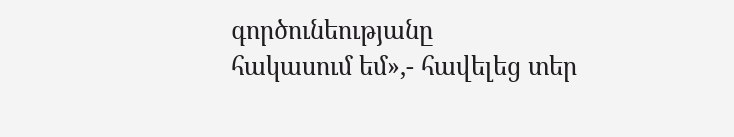գործունեությանը
հակասում եմ»,- հավելեց տեր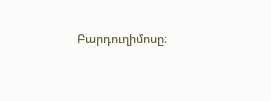Բարդուղիմոսը։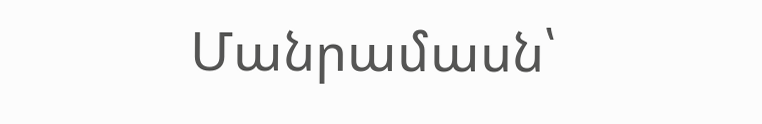Մանրամասն՝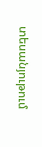տեսանյութում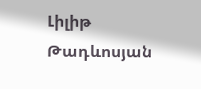Լիլիթ Թադևոսյան